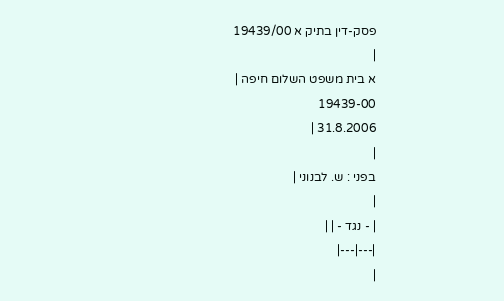פסק-דין בתיק א 19439/00
|
א בית משפט השלום חיפה |
19439-00
31.8.2006 |
|
בפני : ש. לבנוני |
|
| - נגד - | |
|---|---|
|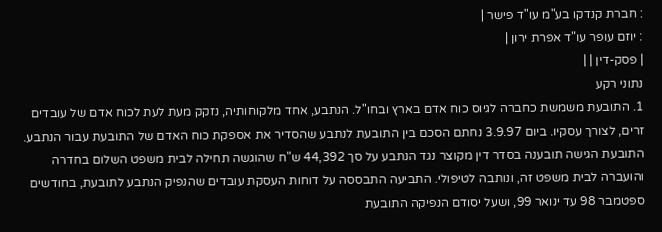: חברת קנדקו בע"מ עו"ד פישר |
: יוזם עופר עו"ד אפרת ירון |
| פסק-דין | |
נתוני רקע
1. התובעת משמשת כחברה לגיוס כוח אדם בארץ ובחו"ל. הנתבע, אחד מלקוחותיה, נזקק מעת לעת לכוח אדם של עובדים זרים, לצורך עסקיו. ביום 3.9.97 נחתם הסכם בין התובעת לנתבע שהסדיר את אספקת כוח האדם של התובעת עבור הנתבע. התובעת הגישה תובענה בסדר דין מקוצר נגד הנתבע על סך 44,392 ש"ח שהוגשה תחילה לבית משפט השלום בחדרה והועברה לבית משפט זה, ונותבה לטיפולי. התביעה התבססה על דוחות העסקת עובדים שהנפיק הנתבע לתובעת, בחודשים ספטמבר 98 עד ינואר 99, ושעל יסודם הנפיקה התובעת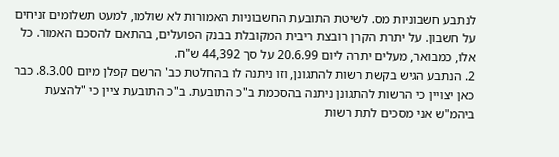לנתבע חשבוניות מס. לשיטת התובעת החשבוניות האמורות לא שולמו, למעט תשלומים זניחים על חשבון. על יתרת הקרן רובצת ריבית המקובלת בבנק הפועלים, בהתאם להסכם האמור. כל אלו, כמבואר, מעלים יתרה ליום 20.6.99 על סך 44,392 ש"ח.
2. הנתבע הגיש בקשת רשות להתגונן, וזו ניתנה לו בהחלטת כב' הרשם קפלן מיום 8.3.00. כבר כאן יצויין כי הרשות להתגונן ניתנה בהסכמת ב"כ התובעת. ב"כ התובעת ציין כי "להצעת ביהמ"ש אני מסכים לתת רשות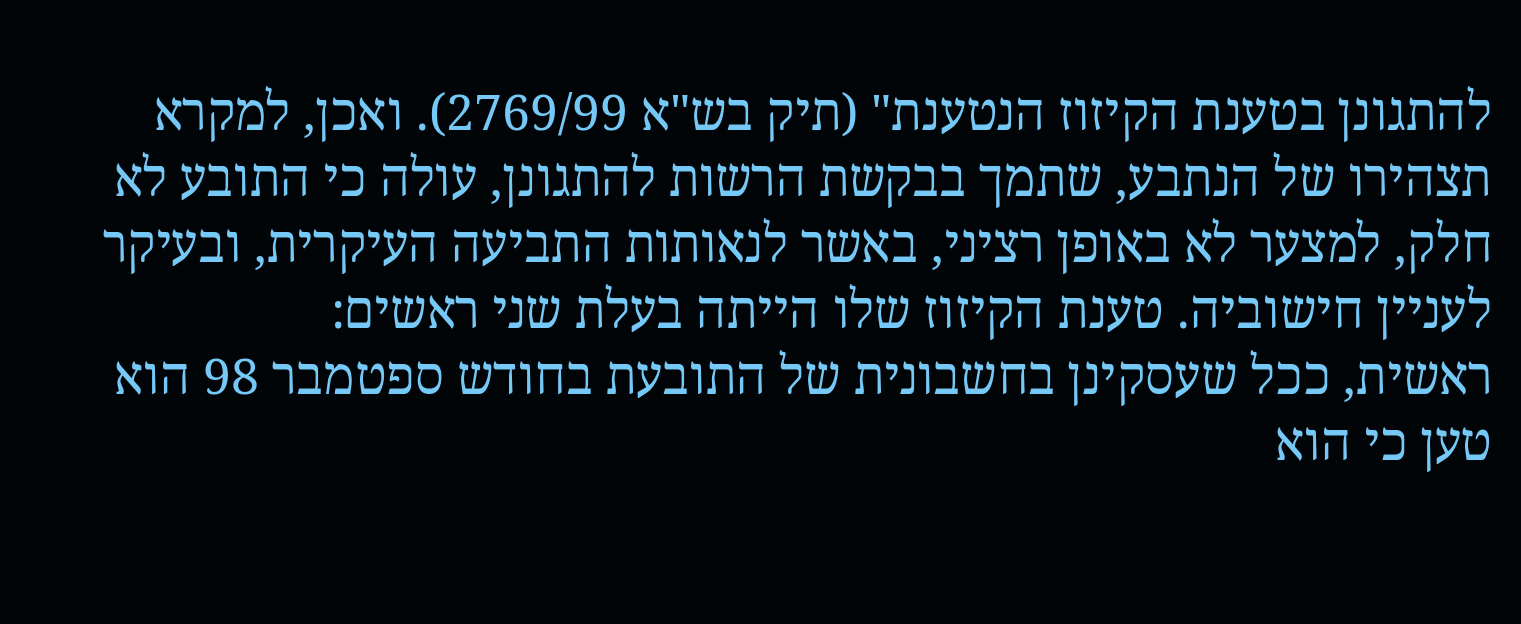להתגונן בטענת הקיזוז הנטענת" (תיק בש"א 2769/99). ואכן, למקרא תצהירו של הנתבע, שתמך בבקשת הרשות להתגונן, עולה כי התובע לא חלק, למצער לא באופן רציני, באשר לנאותות התביעה העיקרית, ובעיקר לעניין חישוביה. טענת הקיזוז שלו הייתה בעלת שני ראשים:
ראשית, ככל שעסקינן בחשבונית של התובעת בחודש ספטמבר 98 הוא טען כי הוא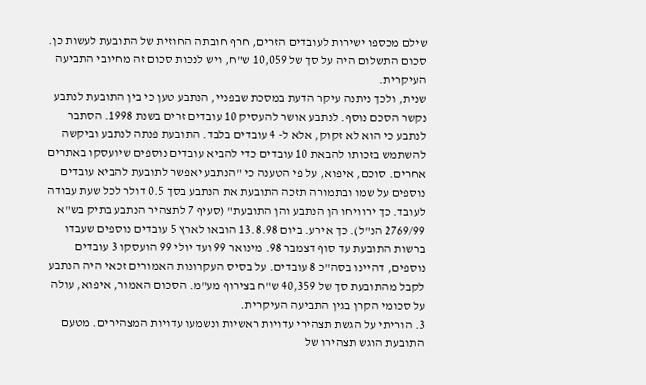שילם מכספו ישירות לעובדים הזרים, חרף חובתה החוזית של התובעת לעשות כן. סכום התשלום היה על סך של 10,059 ש"ח, ויש לנכות סכום זה מחיובי התביעה העיקרית.
שנית, ולכך ניתנה עיקר הדעת במסכת שבפניי, הנתבע טען כי בין התובעת לנתבע נקשר הסכם נוסף. לנתבע אושר להעסיק 10 עובדים זרים בשנת 1998. הסתבר לנתבע כי הוא לא זקוק, אלא ל- 4 עובדים בלבד. התובעת פנתה לנתבע וביקשה להשתמש בזכותו להבאת 10 עובדים כדי להביא עובדים נוספים שיועסקו באתרים אחרים. סוכם, איפוא, על פי הטענה כי "הנתבע יאפשר לתובעת להביא עובדים נוספים על שמו ובתמורה תזכה התובעת את הנתבע בסך 0.5 דולר לכל שעת עבודה לעובד. כך ירוויחו הן הנתבע והן התובעת" (סעיף 7 לתצהיר הנתבע בתיק בש"א 2769/99 הנ"ל). כך אירע. ביום 13.8.98 הובאו לארץ 5 עובדים נוספים שעבדו ברשות התובעת עד סוף דצמבר 98. מינואר 99 ועד יולי 99 הועסקו 3 עובדים נוספים, דהיינו בסה"כ 8 עובדים. על בסיס העקרונות האמורים זכאי היה הנתבע לקבל מהתובעת סך של 40,359 ש"ח בצירוף מע"מ. הסכום האמור, איפוא, עולה על סכומי הקרן בגין התביעה העיקרית.
3. הוריתי על הגשת תצהירי עדויות ראשיות ונשמעו עדויות המצהירים. מטעם התובעת הוגש תצהירו של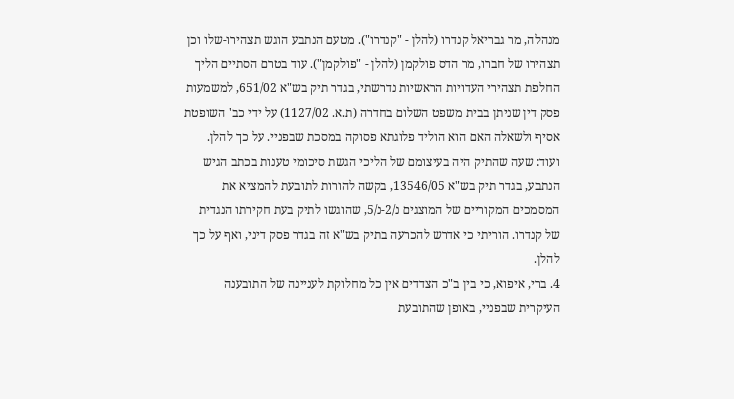מנהלה, מר גבריאל קנדרו (להלן - "קנדרו"). מטעם הנתבע הוגש תצהירו-שלו וכן תצהירו של חברו, מר הדס פולקמן (להלן - "פולקמן"). עוד בטרם הסתיים הליך החלפת תצהירי העדויות הראשיות נדרשתי, בגדר תיק בש"א 651/02, למשמעות פסק דין שניתן בבית משפט השלום בחדרה (ת.א. 1127/02) על ידי כב' השופטת אסיף ולשאלה האם הוא הוליד פלוגתא פסוקה במסכת שבפניי. על כך להלן. ועוד: שעה שהתיק היה בעיצומם של הליכי הגשת סיכומי טענות בכתב הגיש הנתבע, בגדר תיק בש"א 13546/05, בקשה להורות לתובעת להמציא את המסמכים המקוריים של המוצגים נ/2-נ/5, שהוגשו לתיק בעת חקירתו הנגדית של קנדרו. הוריתי כי אדרש להכרעה בתיק בש"א זה בגדר פסק דיני, ואף על כך להלן.
4. ברי, איפוא, כי בין ב"כ הצדדים אין כל מחלוקת לעניינה של התובענה העיקרית שבפניי, באופן שהתובעת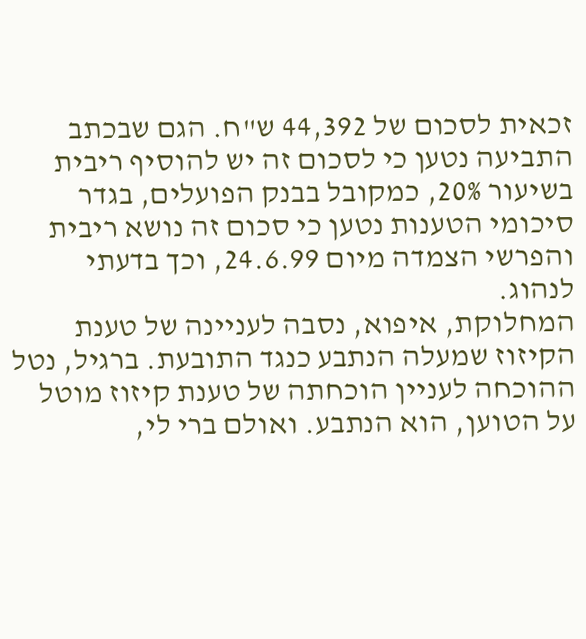זכאית לסכום של 44,392 ש"ח. הגם שבכתב התביעה נטען כי לסכום זה יש להוסיף ריבית בשיעור 20%, כמקובל בבנק הפועלים, בגדר סיכומי הטענות נטען כי סכום זה נושא ריבית והפרשי הצמדה מיום 24.6.99, וכך בדעתי לנהוג.
המחלוקת, איפוא, נסבה לעניינה של טענת הקיזוז שמעלה הנתבע כנגד התובעת. ברגיל, נטל ההוכחה לעניין הוכחתה של טענת קיזוז מוטל על הטוען, הוא הנתבע. ואולם ברי לי,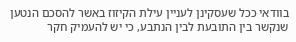בוודאי ככל שעסקינן לעניין עילת הקיזוז באשר להסכם הנטען שנקשר בין התובעת לבין הנתבע, כי יש להעמיק חקר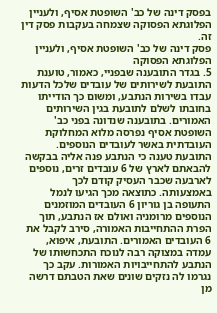בפסק דינה של כב' השופטת אסיף, ולעניין הפלוגתא הפסוקה שצמחה בעקבות פסק דין זה.
פסק דינה של כב' השופטת אסיף, ולעניין הפלוגתא הפסוקה
5. בגדר התובענה שבפניי, כאמור, טוענת התובעת לשירותים של עובדים שלכל הדעות עבדו בשירות הנתבע, ומשום כך הודייתו בחובתו לשלם לתובעת בגין השירותים האמורים. בתובענה שנדונה בפני כב' השופטת אסיף נפרסה מלוא המחלוקת העובדתית באשר לעובדים הנוספים. התובעת טענה כי הנתבע פנה אליה בבקשה להבאתם לארץ של 6 עובדים זרים, נוספים לארבעה שכבר העסיק קודם לכך באמצעותה. כתוצאה מכך הגיעו לנמל התעופה בן גוריון 6 העובדים המוזמנים הנוספים מרומניה ואולם אז הנתבע, תוך הפרת ההתחייבות האמורה, סירב לקבל את 6 העובדים האמורים. התובעת, איפוא, עמדה במצוקה רבה לנוכח התכחשותו של הנתבע להתחייבויות האמורות. עקב כך נגרמו לה נזקים שונים שאת הטבתם דרשה מן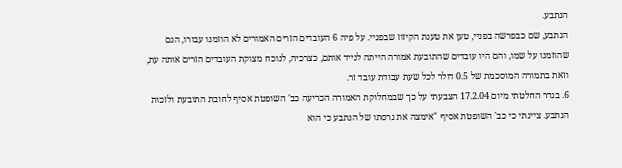הנתבע.
הנתבע, שם כבפרשה בפניי, טען את טענת הקיזוז שבפניי. על פיה 6 העובדים הזרים האמורים לא הוזמנו עבורו, הגם שהוזמנו על שמו, והם היו עובדים שהתובעת אמורה הייתה לנייד אותם, כצרכיה, לנוכח מצוקת העובדים הזרים אותה עת, וזאת בתמורה המוסכמת של 0.5 דולר לכל שעת עבודת עובד זר.
6. בגדר החלטתי מיום 17.2.04 הצבעתי על כך שבמחלוקת האמורה הכריעה כב' השופטת אסיף לחובת התובעת ולזכות הנתבע. ציינתי כי כב' השופטת אסיף "אימצה את גרסתו של הנתבע כי הוא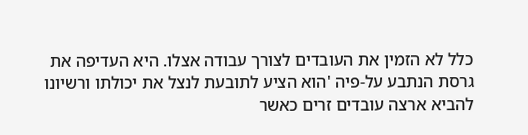כלל לא הזמין את העובדים לצורך עבודה אצלו. היא העדיפה את גרסת הנתבע על-פיה 'הוא הציע לתובעת לנצל את יכולתו ורשיונו להביא ארצה עובדים זרים כאשר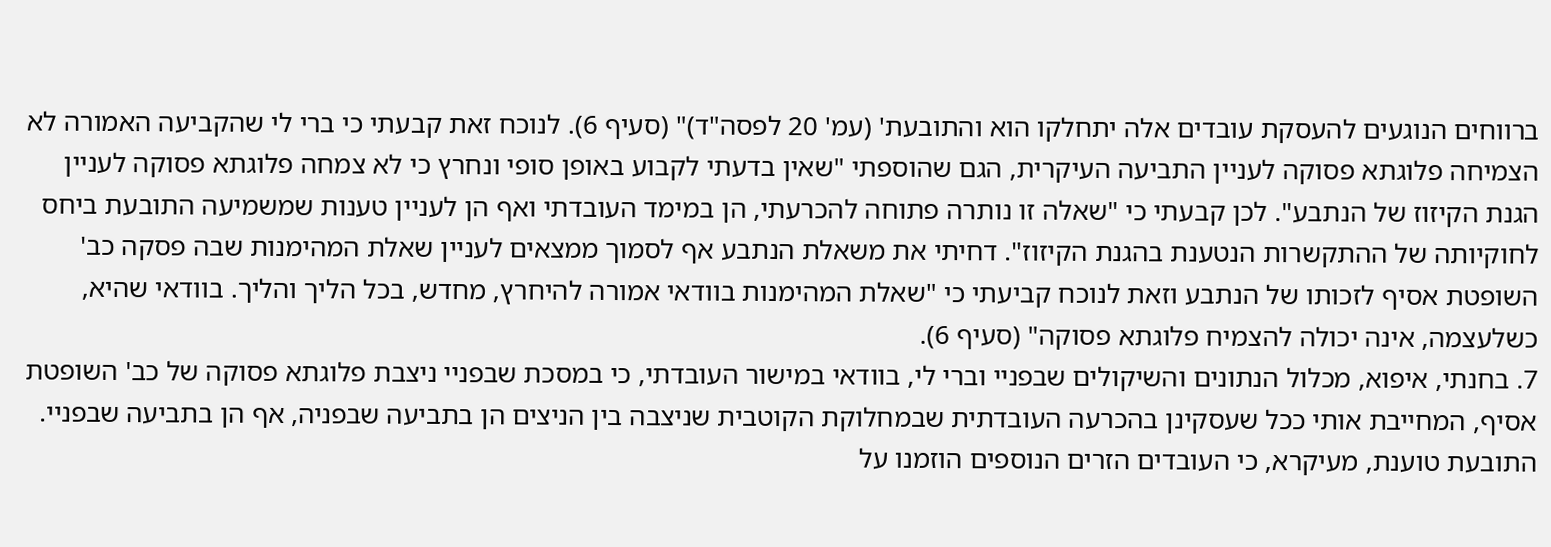ברווחים הנוגעים להעסקת עובדים אלה יתחלקו הוא והתובעת' (עמ' 20 לפסה"ד)" (סעיף 6). לנוכח זאת קבעתי כי ברי לי שהקביעה האמורה לא הצמיחה פלוגתא פסוקה לעניין התביעה העיקרית, הגם שהוספתי "שאין בדעתי לקבוע באופן סופי ונחרץ כי לא צמחה פלוגתא פסוקה לעניין הגנת הקיזוז של הנתבע". לכן קבעתי כי "שאלה זו נותרה פתוחה להכרעתי, הן במימד העובדתי ואף הן לעניין טענות שמשמיעה התובעת ביחס לחוקיותה של ההתקשרות הנטענת בהגנת הקיזוז". דחיתי את משאלת הנתבע אף לסמוך ממצאים לעניין שאלת המהימנות שבה פסקה כב' השופטת אסיף לזכותו של הנתבע וזאת לנוכח קביעתי כי "שאלת המהימנות בוודאי אמורה להיחרץ, מחדש, בכל הליך והליך. בוודאי שהיא, כשלעצמה, אינה יכולה להצמיח פלוגתא פסוקה" (סעיף 6).
7. בחנתי, איפוא, מכלול הנתונים והשיקולים שבפניי וברי לי, בוודאי במישור העובדתי, כי במסכת שבפניי ניצבת פלוגתא פסוקה של כב' השופטת אסיף, המחייבת אותי ככל שעסקינן בהכרעה העובדתית שבמחלוקת הקוטבית שניצבה בין הניצים הן בתביעה שבפניה, אף הן בתביעה שבפניי. התובעת טוענת, מעיקרא, כי העובדים הזרים הנוספים הוזמנו על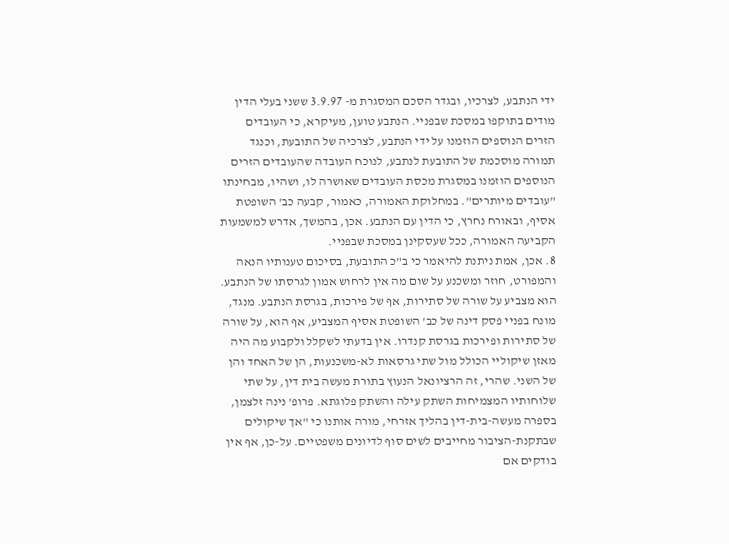ידי הנתבע, לצרכיו, ובגדר הסכם המסגרת מ- 3.9.97 ששני בעלי הדין מודים בתוקפו במסכת שבפניי. הנתבע טוען, מעיקרא, כי העובדים הזרים הנוספים הוזמנו על ידי הנתבע, לצרכיה של התובעת, וכנגד תמורה מוסכמת של התובעת לנתבע, לנוכח העובדה שהעובדים הזרים הנוספים הוזמנו במסגרת מכסת העובדים שאושרה לו, ושהיו, מבחינתו "עובדים מיותרים". במחלוקת האמורה, כאמור, קבעה כב' השופטת אסיף, ובאורח נחרץ, כי הדין עם הנתבע. אכן, בהמשך, אדרש למשמעות הקביעה האמורה, ככל שעסקינן במסכת שבפניי.
8. אכן, אמת ניתנת להיאמר כי ב"כ התובעת, בסיכום טענותיו הנאה והמפורט, חוזר ומשכנע על שום מה אין לרחוש אמון לגרסתו של הנתבע. הוא מצביע על שורה של סתירות, אף של פירכות, בגרסת הנתבע. מנגד, מונח בפניי פסק דינה של כב' השופטת אסיף המצביע, אף הוא, על שורה של סתירות ופירכות בגרסת קנדרו. אין בדעתי לשקלל ולקבוע מה היה מאזן שיקוליי הכולל מול שתי גרסאות לא-משכנעות, הן של האחד והן של השני. שהרי, זה הרציונאל הנעוץ בתורת מעשה בית דין, על שתי שלוחותיו המצמיחות השתק עילה והשתק פלוגתא. פרופ' נינה זלצמן, בספרה מעשה-בית-דין בהליך אזרחי, מורה אותנו כי "אך שיקולים שבתקנת-הציבור מחייבים לשים סוף לדיונים משפטיים. על-כן, אף אין בודקים אם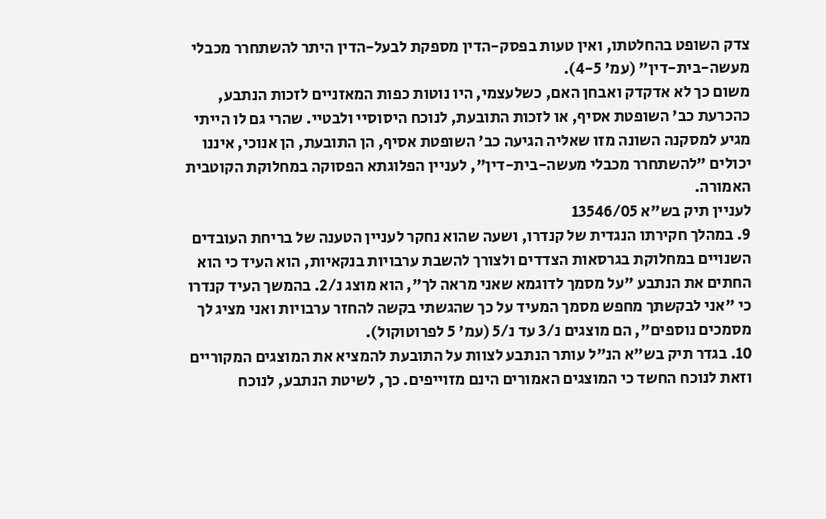צדק השופט בהחלטתו, ואין טעות בפסק-הדין מספקת לבעל-הדין היתר להשתחרר מכבלי מעשה-בית-דין" (עמ' 4-5).
משום כך לא אדקדק ואבחן האם, כשלעצמי, היו נוטות כפות המאזניים לזכות הנתבע, כהכרעת כב' השופטת אסיף, או לזכות התובעת, לנוכח היסוסיי ולבטיי. שהרי גם לו הייתי מגיע למסקנה השונה מזו שאליה הגיעה כב' השופטת אסיף, הן התובעת, הן אנוכי, איננו יכולים "להשתחרר מכבלי מעשה-בית-דין", לעניין הפלוגתא הפסוקה במחלוקת הקוטבית האמורה.
לעניין תיק בש"א 13546/05
9. במהלך חקירתו הנגדית של קנדרו, ושעה שהוא נחקר לעניין הטענה של בריחת העובדים השנויים במחלוקת בגרסאות הצדדים ולצורך להשבת ערבויות בנקאיות, הוא העיד כי הוא החתים את הנתבע "על מסמך לדוגמא שאני מראה לך", הוא מוצג נ/2. בהמשך העיד קנדרו כי "אני לבקשתך מחפש מסמך המעיד על כך שהגשתי בקשה להחזר ערבויות ואני מציג לך מסמכים נוספים", הם מוצגים נ/3 עד נ/5 (עמ' 5 לפרוטוקול).
10. בגדר תיק בש"א הנ"ל עותר הנתבע לצוות על התובעת להמציא את המוצגים המקוריים וזאת לנוכח החשד כי המוצגים האמורים הינם מזוייפים. כך, לשיטת הנתבע, לנוכח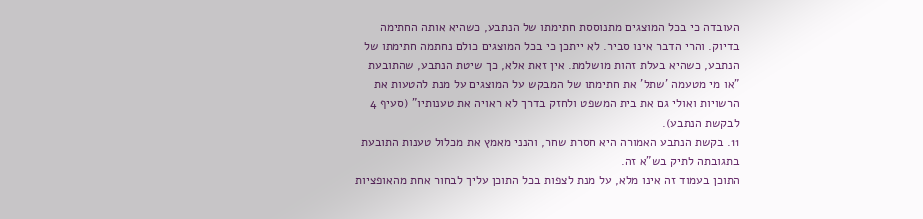העובדה כי בכל המוצגים מתנוססת חתימתו של הנתבע, כשהיא אותה החתימה בדיוק. והרי הדבר אינו סביר. לא ייתכן כי בכל המוצגים כולם נחתמה חתימתו של הנתבע, כשהיא בעלת זהות מושלמת. אין זאת אלא, כך שיטת הנתבע, שהתובעת "או מי מטעמה 'שתל' את חתימתו של המבקש על המוצגים על מנת להטעות את הרשויות ואולי גם את בית המשפט ולחזק בדרך לא ראויה את טענותיו" (סעיף 4 לבקשת הנתבע).
11. בקשת הנתבע האמורה היא חסרת שחר, והנני מאמץ את מכלול טענות התובעת בתגובתה לתיק בש"א זה.
התוכן בעמוד זה אינו מלא, על מנת לצפות בכל התוכן עליך לבחור אחת מהאופציות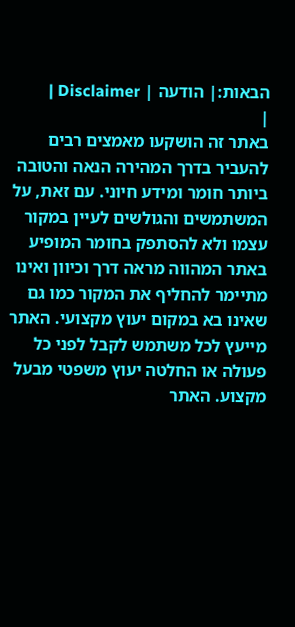הבאות:| הודעה | Disclaimer |
|
באתר זה הושקעו מאמצים רבים להעביר בדרך המהירה הנאה והטובה ביותר חומר ומידע חיוני. עם זאת, על המשתמשים והגולשים לעיין במקור עצמו ולא להסתפק בחומר המופיע באתר המהווה מראה דרך וכיוון ואינו מתיימר להחליף את המקור כמו גם שאינו בא במקום יעוץ מקצועי. האתר מייעץ לכל משתמש לקבל לפני כל פעולה או החלטה יעוץ משפטי מבעל מקצוע. האתר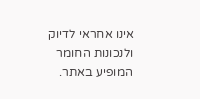אינו אחראי לדיוק ולנכונות החומר המופיע באתר.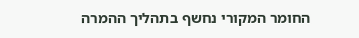החומר המקורי נחשף בתהליך ההמרה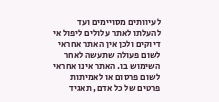לעיוותים מסויימים ועד להעלתו לאתר עלולים ליפול אי דיוקים ולכן אין האתר אחראי לשום פעולה שתעשה לאחר השימוש בו. האתר אינו אחראי לשום פרסום או לאמיתות פרטים של כל אדם, תאגיד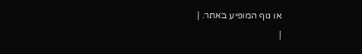או גוף המופיע באתר. |
|